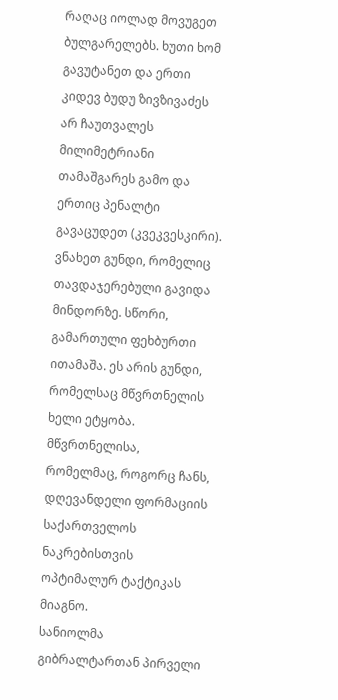რაღაც იოლად მოვუგეთ ბულგარელებს. ხუთი ხომ გავუტანეთ და ერთი კიდევ ბუდუ ზივზივაძეს არ ჩაუთვალეს მილიმეტრიანი თამაშგარეს გამო და ერთიც პენალტი გავაცუდეთ (კვეკვესკირი).
ვნახეთ გუნდი, რომელიც თავდაჯერებული გავიდა მინდორზე. სწორი, გამართული ფეხბურთი ითამაშა. ეს არის გუნდი, რომელსაც მწვრთნელის ხელი ეტყობა. მწვრთნელისა, რომელმაც, როგორც ჩანს, დღევანდელი ფორმაციის საქართველოს ნაკრებისთვის ოპტიმალურ ტაქტიკას მიაგნო.
სანიოლმა გიბრალტართან პირველი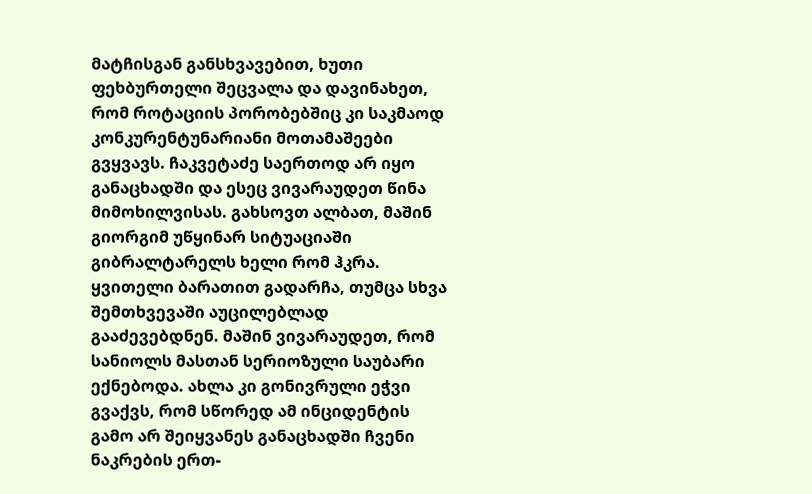მატჩისგან განსხვავებით, ხუთი ფეხბურთელი შეცვალა და დავინახეთ, რომ როტაციის პორობებშიც კი საკმაოდ კონკურენტუნარიანი მოთამაშეები გვყვავს. ჩაკვეტაძე საერთოდ არ იყო განაცხადში და ესეც ვივარაუდეთ წინა მიმოხილვისას. გახსოვთ ალბათ, მაშინ გიორგიმ უწყინარ სიტუაციაში გიბრალტარელს ხელი რომ ჰკრა. ყვითელი ბარათით გადარჩა, თუმცა სხვა შემთხვევაში აუცილებლად გააძევებდნენ. მაშინ ვივარაუდეთ, რომ სანიოლს მასთან სერიოზული საუბარი ექნებოდა. ახლა კი გონივრული ეჭვი გვაქვს, რომ სწორედ ამ ინციდენტის გამო არ შეიყვანეს განაცხადში ჩვენი ნაკრების ერთ-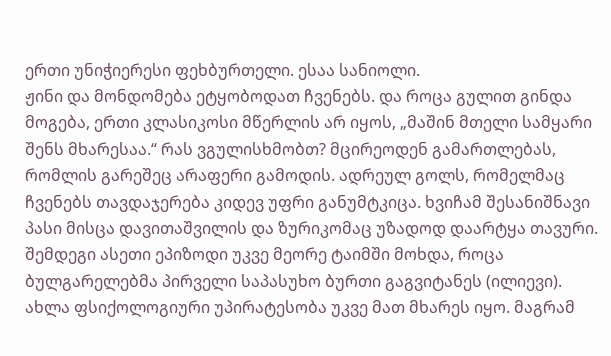ერთი უნიჭიერესი ფეხბურთელი. ესაა სანიოლი.
ჟინი და მონდომება ეტყობოდათ ჩვენებს. და როცა გულით გინდა მოგება, ერთი კლასიკოსი მწერლის არ იყოს, „მაშინ მთელი სამყარი შენს მხარესაა.“ რას ვგულისხმობთ? მცირეოდენ გამართლებას, რომლის გარეშეც არაფერი გამოდის. ადრეულ გოლს, რომელმაც ჩვენებს თავდაჯერება კიდევ უფრი განუმტკიცა. ხვიჩამ შესანიშნავი პასი მისცა დავითაშვილის და ზურიკომაც უზადოდ დაარტყა თავური.
შემდეგი ასეთი ეპიზოდი უკვე მეორე ტაიმში მოხდა, როცა ბულგარელებმა პირველი საპასუხო ბურთი გაგვიტანეს (ილიევი). ახლა ფსიქოლოგიური უპირატესობა უკვე მათ მხარეს იყო. მაგრამ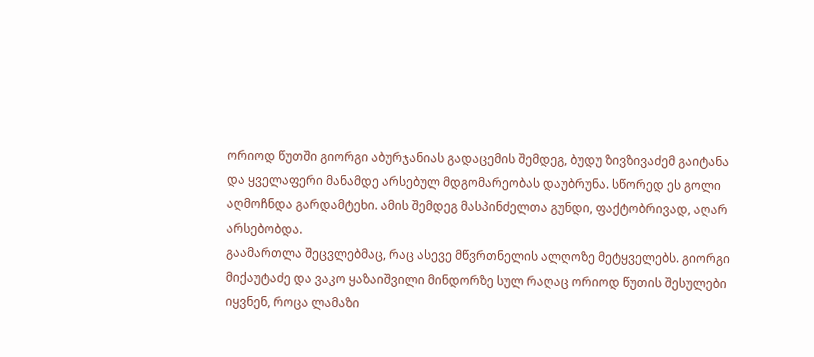ორიოდ წუთში გიორგი აბურჯანიას გადაცემის შემდეგ, ბუდუ ზივზივაძემ გაიტანა და ყველაფერი მანამდე არსებულ მდგომარეობას დაუბრუნა. სწორედ ეს გოლი აღმოჩნდა გარდამტეხი. ამის შემდეგ მასპინძელთა გუნდი, ფაქტობრივად, აღარ არსებობდა.
გაამართლა შეცვლებმაც, რაც ასევე მწვრთნელის ალღოზე მეტყველებს. გიორგი მიქაუტაძე და ვაკო ყაზაიშვილი მინდორზე სულ რაღაც ორიოდ წუთის შესულები იყვნენ, როცა ლამაზი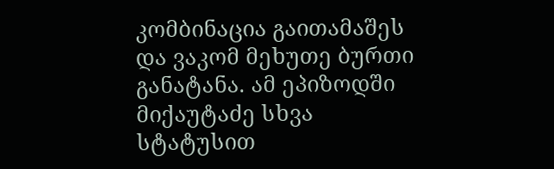კომბინაცია გაითამაშეს და ვაკომ მეხუთე ბურთი განატანა. ამ ეპიზოდში მიქაუტაძე სხვა სტატუსით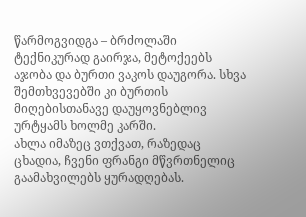წარმოგვიდგა – ბრძოლაში ტექნიკურად გაირჯა, მეტოქეებს აჯობა და ბურთი ვაკოს დაუგორა. სხვა შემთხვევებში კი ბურთის მიღებისთანავე დაუყოვნებლივ ურტყამს ხოლმე კარში.
ახლა იმაზეც ვთქვათ, რაზედაც ცხადია, ჩვენი ფრანგი მწვრთნელიც გაამახვილებს ყურადღებას.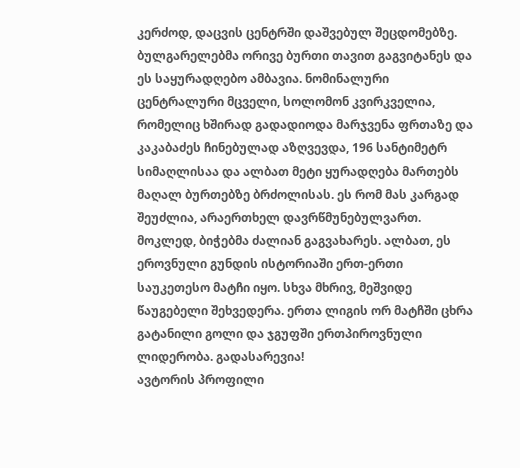კერძოდ, დაცვის ცენტრში დაშვებულ შეცდომებზე. ბულგარელებმა ორივე ბურთი თავით გაგვიტანეს და ეს საყურადღებო ამბავია. ნომინალური ცენტრალური მცველი, სოლომონ კვირკველია, რომელიც ხშირად გადადიოდა მარჯვენა ფრთაზე და კაკაბაძეს ჩინებულად აზღვევდა, 196 სანტიმეტრ სიმაღლისაა და ალბათ მეტი ყურადღება მართებს მაღალ ბურთებზე ბრძოლისას. ეს რომ მას კარგად შეუძლია, არაერთხელ დავრწმუნებულვართ.
მოკლედ, ბიჭებმა ძალიან გაგვახარეს. ალბათ, ეს ეროვნული გუნდის ისტორიაში ერთ-ერთი საუკეთესო მატჩი იყო. სხვა მხრივ, მეშვიდე წაუგებელი შეხვედერა. ერთა ლიგის ორ მატჩში ცხრა გატანილი გოლი და ჯგუფში ერთპიროვნული ლიდერობა. გადასარევია!
ავტორის პროფილი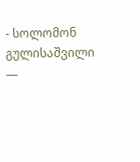- სოლომონ გულისაშვილი —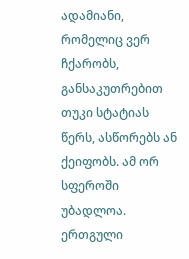ადამიანი, რომელიც ვერ ჩქარობს, განსაკუთრებით თუკი სტატიას წერს, ასწორებს ან ქეიფობს. ამ ორ სფეროში უბადლოა. ერთგული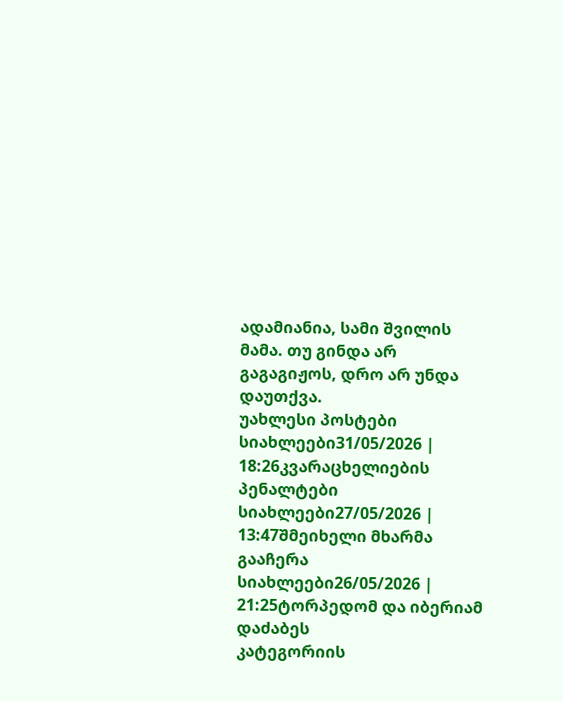ადამიანია, სამი შვილის მამა. თუ გინდა არ გაგაგიჟოს, დრო არ უნდა დაუთქვა.
უახლესი პოსტები
სიახლეები31/05/2026 | 18:26კვარაცხელიების პენალტები
სიახლეები27/05/2026 | 13:47შმეიხელი მხარმა გააჩერა
სიახლეები26/05/2026 | 21:25ტორპედომ და იბერიამ დაძაბეს
კატეგორიის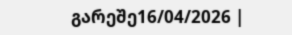გარეშე16/04/2026 |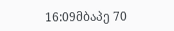16:09მბაპე 70